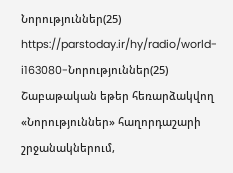Նորություններ(25)
https://parstoday.ir/hy/radio/world-i163080-Նորություններ(25)
Շաբաթական եթեր հեռարձակվող «Նորություններ» հաղորդաշարի շրջանակներում,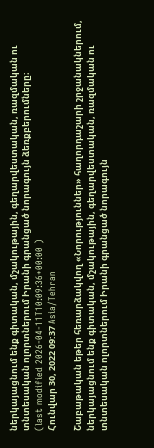ներկայացնում ենք գիտական, մշակութային, գեղարվեստական, ռազմական ու տնտեսական ոլորտներում Իրանի գրանցած նորագույն ձեռքբերումները։
(last modified 2026-04-11T10:09:36+00:00 )
Հունվար 30, 2022 09:37 Asia/Tehran

Շաբաթական եթեր հեռարձակվող «Նորություններ» հաղորդաշարի շրջանակներում, ներկայացնում ենք գիտական, մշակութային, գեղարվեստական, ռազմական ու տնտեսական ոլորտներում Իրանի գրանցած նորագույն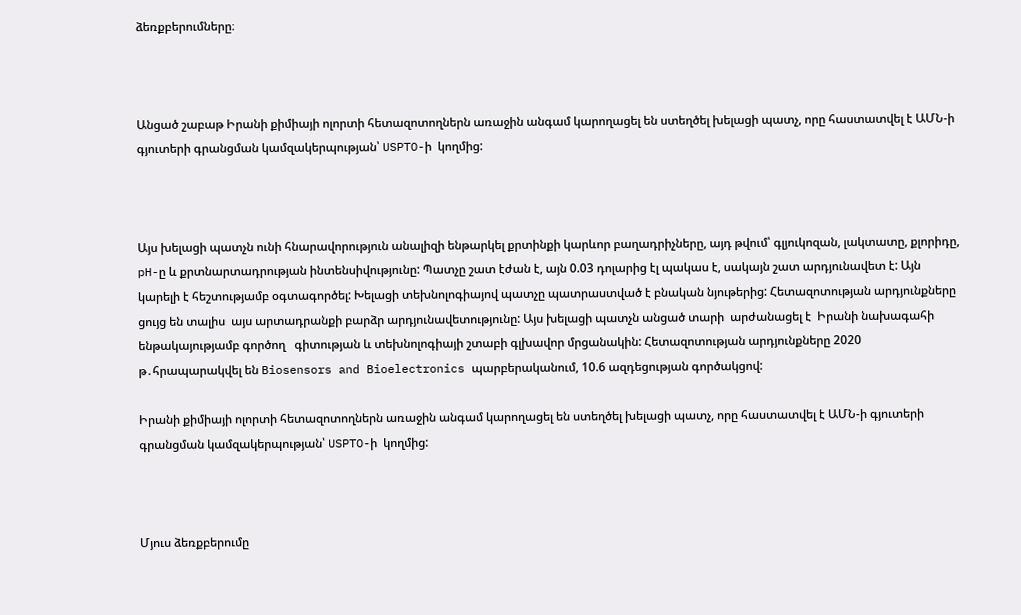ձեռքբերումները։



Անցած շաբաթ Իրանի քիմիայի ոլորտի հետազոտողներն առաջին անգամ կարողացել են ստեղծել խելացի պատչ, որը հաստատվել է ԱՄՆ-ի գյուտերի գրանցման կամզակերպության՝ USPTO-ի  կողմից:



Այս խելացի պատչն ունի հնարավորություն անալիզի ենթարկել քրտինքի կարևոր բաղադրիչները, այդ թվում՝ գլյուկոզան, լակտատը, քլորիդը, pH-ը և քրտնարտադրության ինտենսիվությունը: Պատչը շատ էժան է, այն 0.03 դոլարից էլ պակաս է, սակայն շատ արդյունավետ է: Այն կարելի է հեշտությամբ օգտագործել: Խելացի տեխնոլոգիայով պատչը պատրաստված է բնական նյութերից: Հետազոտության արդյունքները ցույց են տալիս  այս արտադրանքի բարձր արդյունավետությունը: Այս խելացի պատչն անցած տարի  արժանացել է  Իրանի նախագահի ենթակայությամբ գործող   գիտության և տեխնոլոգիայի շտաբի գլխավոր մրցանակին: Հետազոտության արդյունքները 2020 թ․հրապարակվել են Biosensors and Bioelectronics պարբերականում, 10.6 ազդեցության գործակցով:

Իրանի քիմիայի ոլորտի հետազոտողներն առաջին անգամ կարողացել են ստեղծել խելացի պատչ, որը հաստատվել է ԱՄՆ-ի գյուտերի գրանցման կամզակերպության՝ USPTO-ի  կողմից:



Մյուս ձեռքբերումը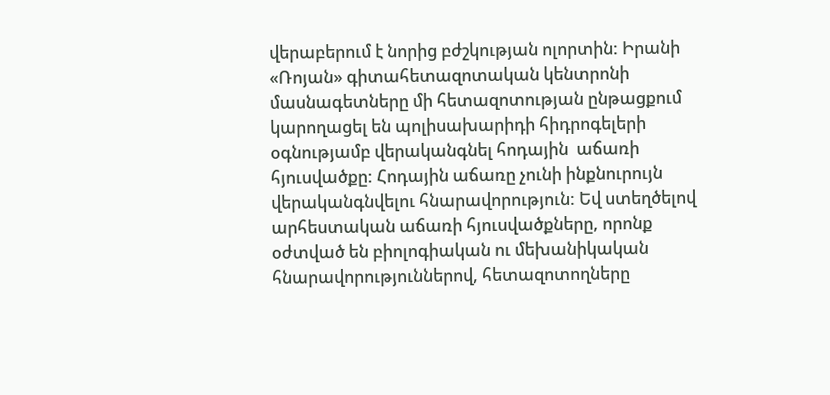վերաբերում է նորից բժշկության ոլորտին: Իրանի «Ռոյան» գիտահետազոտական կենտրոնի մասնագետները մի հետազոտության ընթացքում կարողացել են պոլիսախարիդի հիդրոգելերի օգնությամբ վերականգնել հոդային  աճառի հյուսվածքը: Հոդային աճառը չունի ինքնուրույն վերականգնվելու հնարավորություն: Եվ ստեղծելով արհեստական աճառի հյուսվածքները, որոնք օժտված են բիոլոգիական ու մեխանիկական  հնարավորություններով, հետազոտողները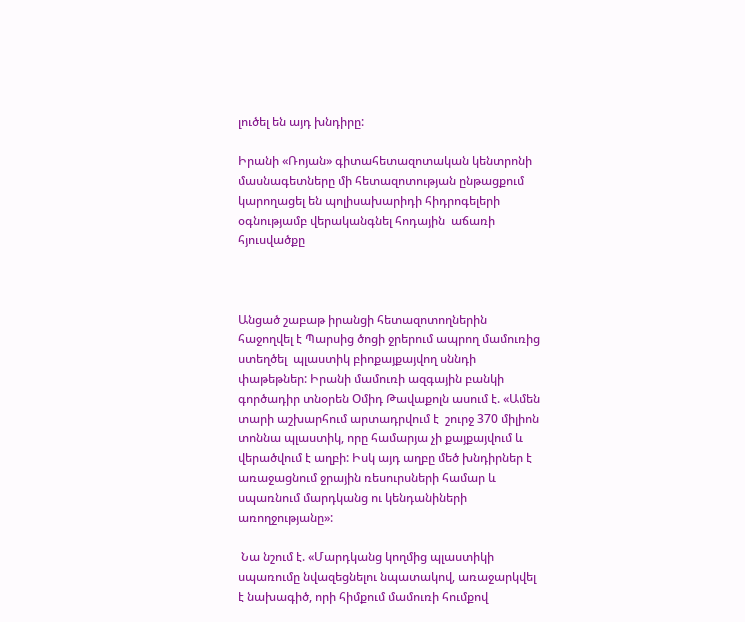լուծել են այդ խնդիրը:

Իրանի «Ռոյան» գիտահետազոտական կենտրոնի մասնագետները մի հետազոտության ընթացքում կարողացել են պոլիսախարիդի հիդրոգելերի օգնությամբ վերականգնել հոդային  աճառի հյուսվածքը



Անցած շաբաթ իրանցի հետազոտողներին հաջողվել է Պարսից ծոցի ջրերում ապրող մամուռից ստեղծել  պլաստիկ բիոքայքայվող սննդի փաթեթներ: Իրանի մամուռի ազգային բանկի գործադիր տնօրեն Օմիդ Թավաքոլն ասում է. «Ամեն տարի աշխարհում արտադրվում է  շուրջ 370 միլիոն տոննա պլաստիկ, որը համարյա չի քայքայվում և վերածվում է աղբի: Իսկ այդ աղբը մեծ խնդիրներ է առաջացնում ջրային ռեսուրսների համար և սպառնում մարդկանց ու կենդանիների առողջությանը»:

 Նա նշում է. «Մարդկանց կողմից պլաստիկի սպառումը նվազեցնելու նպատակով, առաջարկվել է նախագիծ, որի հիմքում մամուռի հումքով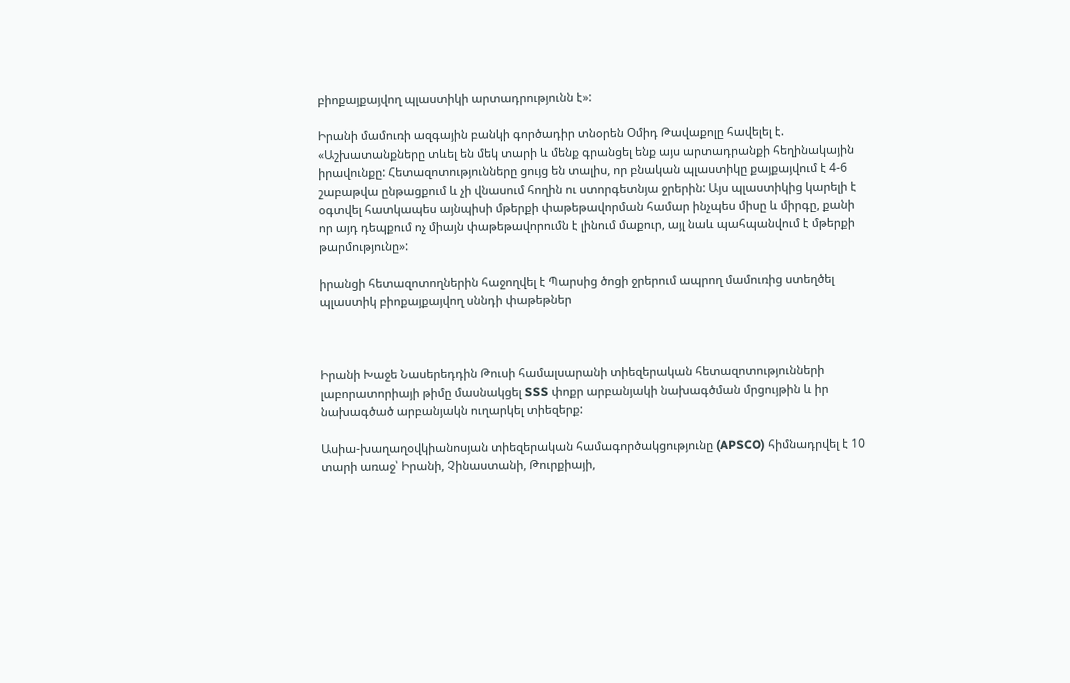բիոքայքայվող պլաստիկի արտադրությունն է»:

Իրանի մամուռի ազգային բանկի գործադիր տնօրեն Օմիդ Թավաքոլը հավելել է. «Աշխատանքները տևել են մեկ տարի և մենք գրանցել ենք այս արտադրանքի հեղինակային իրավունքը: Հետազոտությունները ցույց են տալիս, որ բնական պլաստիկը քայքայվում է 4-6 շաբաթվա ընթացքում և չի վնասում հողին ու ստորգետնյա ջրերին: Այս պլաստիկից կարելի է օգտվել հատկապես այնպիսի մթերքի փաթեթավորման համար ինչպես միսը և միրգը, քանի որ այդ դեպքում ոչ միայն փաթեթավորումն է լինում մաքուր, այլ նաև պահպանվում է մթերքի թարմությունը»:

իրանցի հետազոտողներին հաջողվել է Պարսից ծոցի ջրերում ապրող մամուռից ստեղծել  պլաստիկ բիոքայքայվող սննդի փաթեթներ



Իրանի Խաջե Նասերեդդին Թուսի համալսարանի տիեզերական հետազոտությունների լաբորատորիայի թիմը մասնակցել SSS փոքր արբանյակի նախագծման մրցույթին և իր նախագծած արբանյակն ուղարկել տիեզերք:

Ասիա-խաղաղօվկիանոսյան տիեզերական համագործակցությունը (APSCO) հիմնադրվել է 10 տարի առաջ՝ Իրանի, Չինաստանի, Թուրքիայի,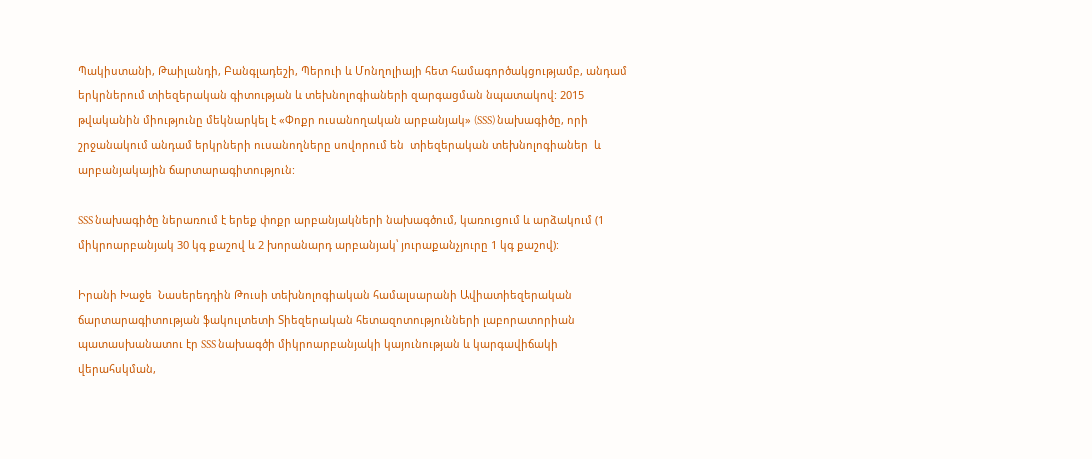Պակիստանի, Թաիլանդի, Բանգլադեշի, Պերուի և Մոնղոլիայի հետ համագործակցությամբ, անդամ երկրներում տիեզերական գիտության և տեխնոլոգիաների զարգացման նպատակով: 2015 թվականին միությունը մեկնարկել է «Փոքր ուսանողական արբանյակ» (SSS) նախագիծը, որի շրջանակում անդամ երկրների ուսանողները սովորում են  տիեզերական տեխնոլոգիաներ  և արբանյակային ճարտարագիտություն:

SSS նախագիծը ներառում է երեք փոքր արբանյակների նախագծում, կառուցում և արձակում (1 միկրոարբանյակ 30 կգ քաշով և 2 խորանարդ արբանյակ՝ յուրաքանչյուրը 1 կգ քաշով):

Իրանի Խաջե  Նասերեդդին Թուսի տեխնոլոգիական համալսարանի Ավիատիեզերական ճարտարագիտության ֆակուլտետի Տիեզերական հետազոտությունների լաբորատորիան պատասխանատու էր SSS նախագծի միկրոարբանյակի կայունության և կարգավիճակի վերահսկման,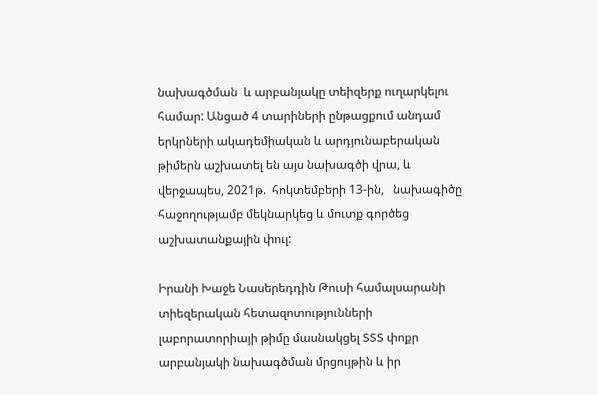նախագծման  և արբանյակը տեիզերք ուղարկելու համար: Անցած 4 տարիների ընթացքում անդամ երկրների ակադեմիական և արդյունաբերական թիմերն աշխատել են այս նախագծի վրա, և վերջապես, 2021թ.  հոկտեմբերի 13-ին,   նախագիծը հաջողությամբ մեկնարկեց և մուտք գործեց  աշխատանքային փուլ:

Իրանի Խաջե Նասերեդդին Թուսի համալսարանի տիեզերական հետազոտությունների լաբորատորիայի թիմը մասնակցել SSS փոքր արբանյակի նախագծման մրցույթին և իր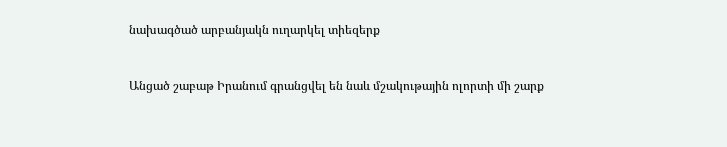նախագծած արբանյակն ուղարկել տիեզերք



Անցած շաբաթ Իրանում գրանցվել են նաև մշակութային ոլորտի մի շարք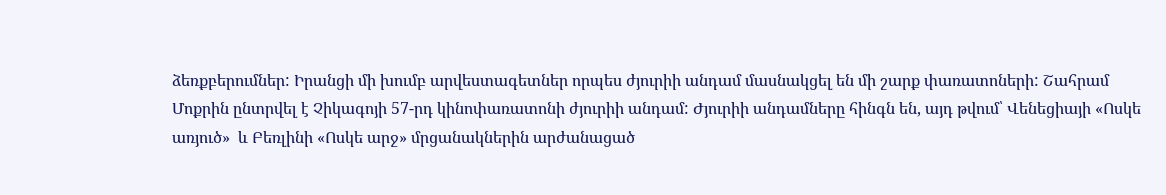ձեռքբերումներ: Իրանցի մի խումբ արվեստագետներ որպես ժյուրիի անդամ մասնակցել են մի շարք փառատոների: Շահրամ Մոքրին ընտրվել է Չիկագոյի 57-րդ կինոփառատոնի ժյուրիի անդամ: Ժյուրիի անդամները հինգն են, այդ թվում՝ Վենեցիայի «Ոսկե առյուծ»  և Բեռլինի «Ոսկե արջ» մրցանակներին արժանացած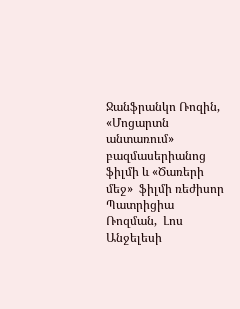Ջանֆրանկո Ռոզին,  «Մոցարտն անտառում» բազմասերիանոց ֆիլմի և «Ծառերի մեջ»  ֆիլմի ռեժիսոր Պատրիցիա Ռոզման,  Լոս Անջելեսի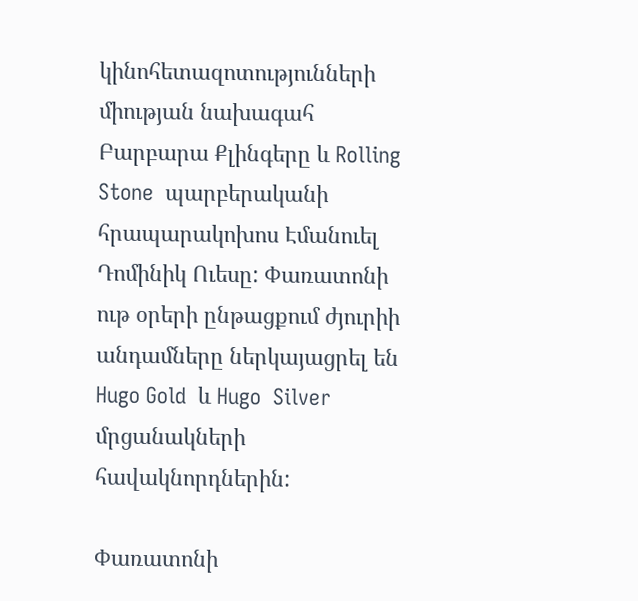կինոհետազոտությունների միության նախագահ Բարբարա Քլինգերը և Rolling Stone  պարբերականի հրապարակոխոս Էմանուել Դոմինիկ Ուեսը: Փառատոնի ութ օրերի ընթացքում ժյուրիի անդամները ներկայացրել են Hugo Gold  և Hugo  Silver  մրցանակների հավակնորդներին:

Փառատոնի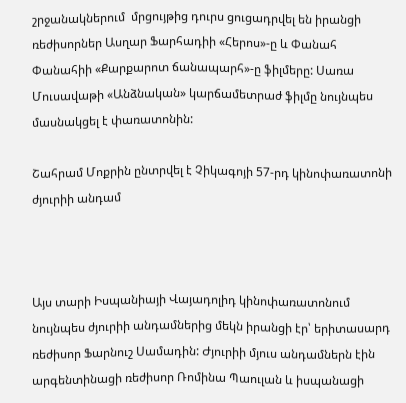շրջանակներում  մրցույթից դուրս ցուցադրվել են իրանցի ռեժիսորներ Ասղար Ֆարհադիի «Հերոս»-ը և Փանահ Փանահիի «Քարքարոտ ճանապարհ»-ը ֆիլմերը: Սառա Մուսավաթի «Անձնական» կարճամետրաժ ֆիլմը նույնպես մասնակցել է փառատոնին:

Շահրամ Մոքրին ընտրվել է Չիկագոյի 57-րդ կինոփառատոնի ժյուրիի անդամ



Այս տարի Իսպանիայի Վայադոլիդ կինոփառատոնում նույնպես ժյուրիի անդամներից մեկն իրանցի էր՝ երիտասարդ ռեժիսոր Ֆարնուշ Սամադին: Ժյուրիի մյուս անդամներն էին արգենտինացի ռեժիսոր Ռոմինա Պաուլան և իսպանացի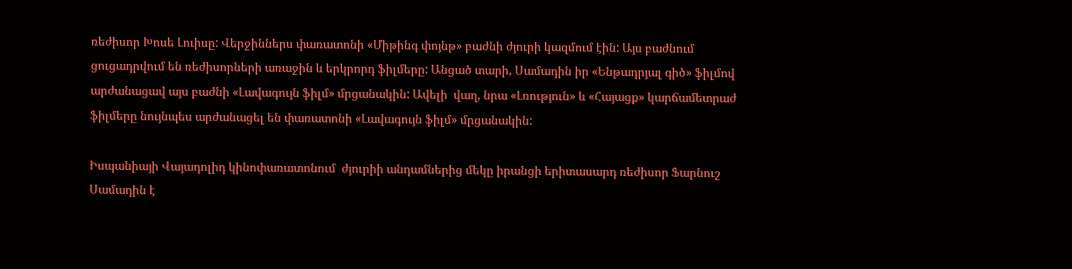ռեժիսոր Խոսե Լուիսը: Վերջիններս փառատոնի «Միթինգ փոյնթ» բաժնի ժյուրի կազմում էին: Այս բաժնում ցուցադրվում են ռեժիսորների առաջին և երկրորդ ֆիլմերը: Անցած տարի, Սամադին իր «Ենթադրյալ գիծ» ֆիլմով արժանացավ այս բաժնի «Լավագույն ֆիլմ» մրցանակին: Ավելի  վաղ, նրա «Լռություն» և «Հայացք» կարճամետրաժ ֆիլմերը նույնպես արժանացել են փառատոնի «Լավագույն ֆիլմ» մրցանակին:

Իսպանիայի Վայադոլիդ կինոփառատոնում  ժյուրիի անդամներից մեկը իրանցի երիտասարդ ռեժիսոր Ֆարնուշ Սամադին է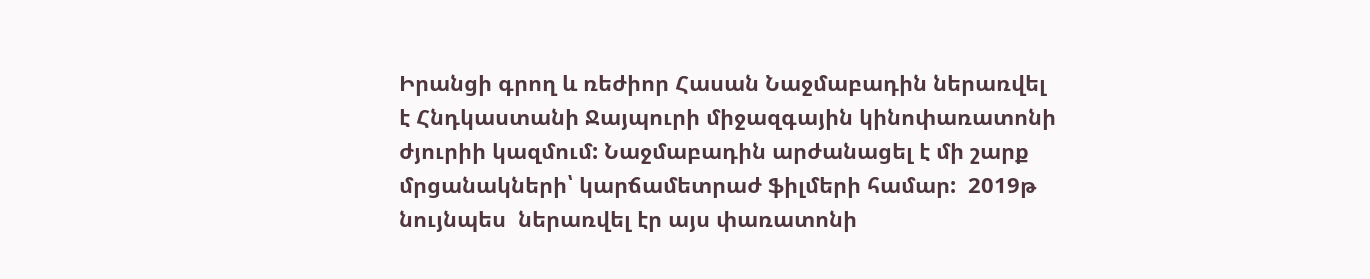Իրանցի գրող և ռեժիոր Հասան Նաջմաբադին ներառվել է Հնդկաստանի Ջայպուրի միջազգային կինոփառատոնի ժյուրիի կազմում: Նաջմաբադին արժանացել է մի շարք մրցանակների՝ կարճամետրաժ ֆիլմերի համար:  2019թ նույնպես  ներառվել էր այս փառատոնի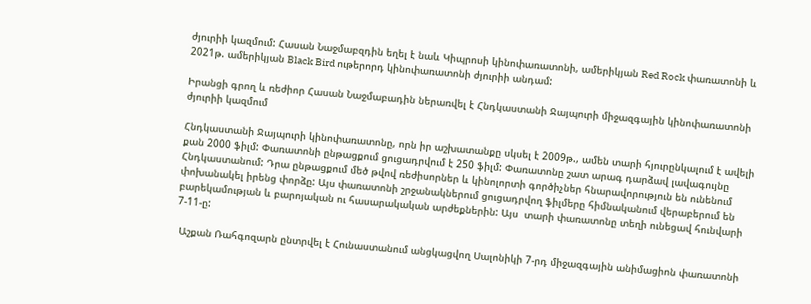ժյուրիի կազմում: Հասան Նաջմաբզդին եղել է նաև Կիպրոսի կինոփառատոնի, ամերիկյան Red Rock փառատոնի և 2021թ. ամերիկյան Black Bird ութերորդ կինոփառատոնի ժյուրիի անդամ:

Իրանցի գրող և ռեժիոր Հասան Նաջմաբադին ներառվել է Հնդկաստանի Ջայպուրի միջազգային կինոփառատոնի ժյուրիի կազմում

Հնդկաստանի Ջայպուրի կինոփառատոնը, որն իր աշխատանքը սկսել է 2009թ., ամեն տարի հյուրընկալում է ավելի քան 2000 ֆիլմ: Փառատոնի ընթացքում ցուցադրվում է 250 ֆիլմ: Փառատոնը շատ արագ դարձավ լավագույնը Հնդկաստանում: Դրա ընթացքում մեծ թվով ռեժիսորներ և կինոլորտի գործիչներ հնարավորություն են ունենում փոխանակել իրենց փորձը: Այս փառատոնի շրջանակներում ցուցադրվող ֆիլմերը հիմնականում վերաբերում են բարեկամության և բարոյական ու հասարակական արժեքներին: Այս  տարի փառատոնը տեղի ունեցավ հունվարի 7-11-ը:

 Աշքան Ռահգոզարն ընտրվել է Հունաստանում անցկացվող Սալոնիկի 7-րդ միջազգային անիմացիոն փառատոնի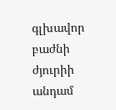գլխավոր բաժնի ժյուրիի անդամ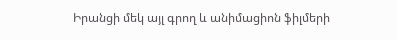Իրանցի մեկ այլ գրող և անիմացիոն ֆիլմերի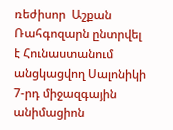ռեժիսոր  Աշքան Ռահգոզարն ընտրվել է Հունաստանում անցկացվող Սալոնիկի 7-րդ միջազգային անիմացիոն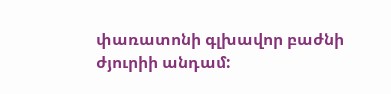փառատոնի գլխավոր բաժնի ժյուրիի անդամ: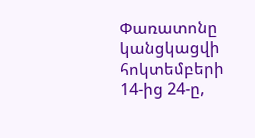Փառատոնը կանցկացվի հոկտեմբերի 14-ից 24-ը,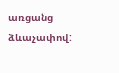առցանց ձևաչափով: